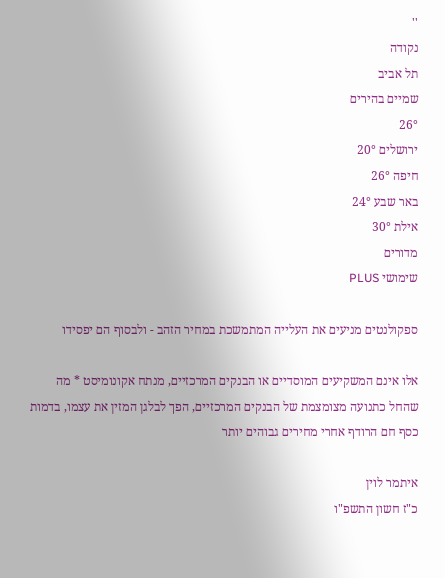''
נקודה
תל אביב
שמיים בהירים
26°
ירושלים 20°
חיפה 26°
באר שבע 24°
אילת 30°
מדורים
שימושי PLUS

ספקולנטים מניעים את העלייה המתמשכת במחיר הזהב - ולבסוף הם יפסידו

אלו אינם המשקיעים המוסדיים או הבנקים המרכזיים, מנתח אקונומיסט * מה שהחל כתנועה מצומצמת של הבנקים המרכזיים, הפך לבלגן המזין את עצמו, בדמות כסף חם הרודף אחרי מחירים גבוהים יותר

איתמר לוין
כ"ז חשון התשפ"ו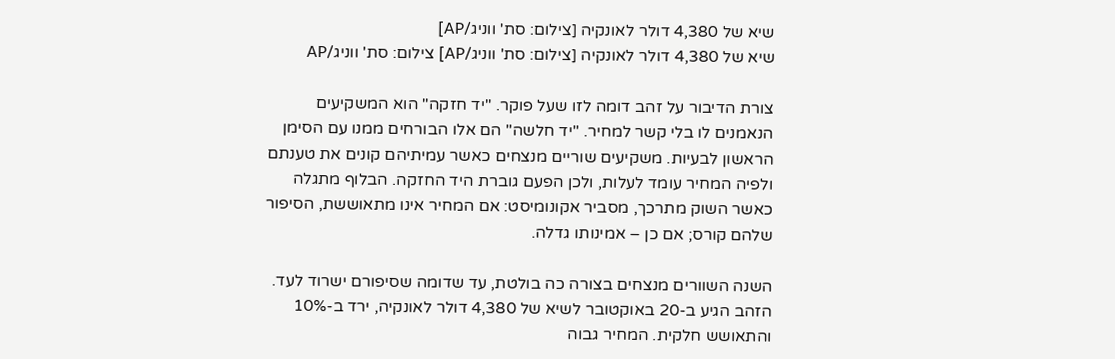שיא של 4,380 דולר לאונקיה [צילום: סת' ווניג/AP]
שיא של 4,380 דולר לאונקיה [צילום: סת' ווניג/AP] צילום: סת' ווניג/AP

צורת הדיבור על זהב דומה לזו שעל פוקר. "יד חזקה" הוא המשקיעים הנאמנים לו בלי קשר למחיר. "יד חלשה" הם אלו הבורחים ממנו עם הסימן הראשון לבעיות. משקיעים שוריים מנצחים כאשר עמיתיהם קונים את טענתם ולפיה המחיר עומד לעלות, ולכן הפעם גוברת היד החזקה. הבלוף מתגלה כאשר השוק מתרכך, מסביר אקונומיסט: אם המחיר אינו מתאוששת, הסיפור שלהם קורס; אם כן – אמינותו גדלה.

השנה השוורים מנצחים בצורה כה בולטת, עד שדומה שסיפורם ישרוד לעד. הזהב הגיע ב-20 באוקטובר לשיא של 4,380 דולר לאונקיה, ירד ב-10% והתאושש חלקית. המחיר גבוה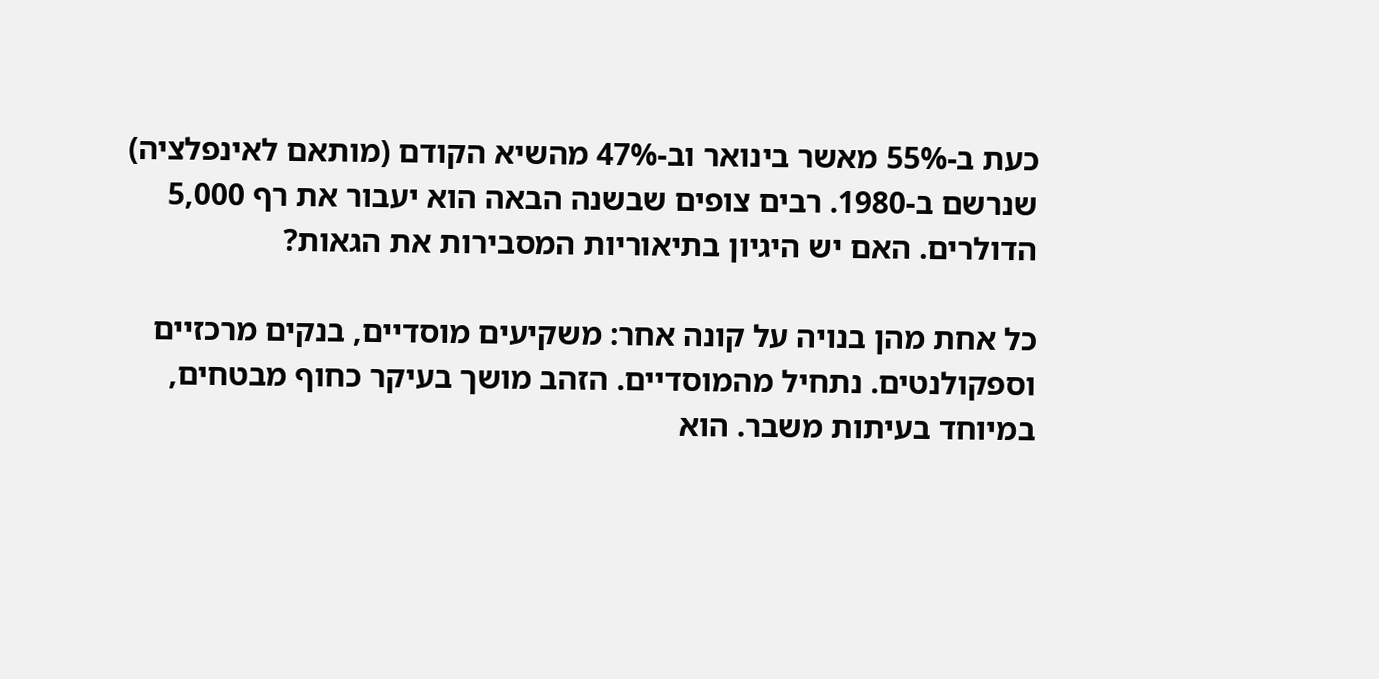כעת ב-55% מאשר בינואר וב-47% מהשיא הקודם (מותאם לאינפלציה) שנרשם ב-1980. רבים צופים שבשנה הבאה הוא יעבור את רף 5,000 הדולרים. האם יש היגיון בתיאוריות המסבירות את הגאות?

כל אחת מהן בנויה על קונה אחר: משקיעים מוסדיים, בנקים מרכזיים וספקולנטים. נתחיל מהמוסדיים. הזהב מושך בעיקר כחוף מבטחים, במיוחד בעיתות משבר. הוא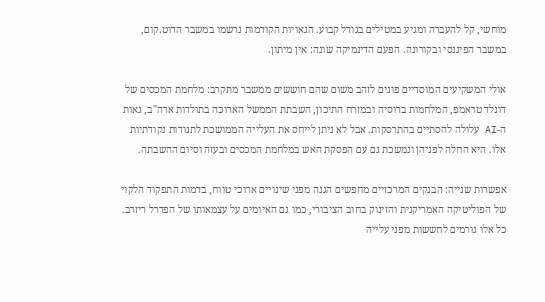מוחשי, קל להעברה ומגיע במטילים בגודל קבוע. הגאויות הקודמות נרשמו במשבר הדוט.קום, במשבר הפיננסי ובקורונה. הפעם הדינמיקה שונה: אין מיתון.

אולי המשקיעים המוסדיים פונים לזהב משום שהם חוששים ממשבר מתקרב: מלחמת המכסים של דונלד טראמפ, המלחמות ברוסיה ובמזרח התיכון, השבתת הממשל הארוכה בתולדות ארה"ב, גאות ה-AI עלולה להסתיים בהתרסקות. אבל לא ניתן לייחס את העלייה הממושכת לתנודות נקודתיות אלו. היא החלה לפניהן ונמשכת גם עם הפסקת האש במלחמת המכסים ובעזה וסיום ההשבתה.

אפשרות שנייה: הבנקים המרכזיים מחפשים הגנה מפני שינויים ארוכי טווח, בדמות התפקוד הלקוי של הפוליטיקה האמריקנית והזינוק בחוב הציבורי, כמו גם האיומים על עצמאותו של הפדרל ריזרב. כל אלו גורמים לחששות מפני עלייה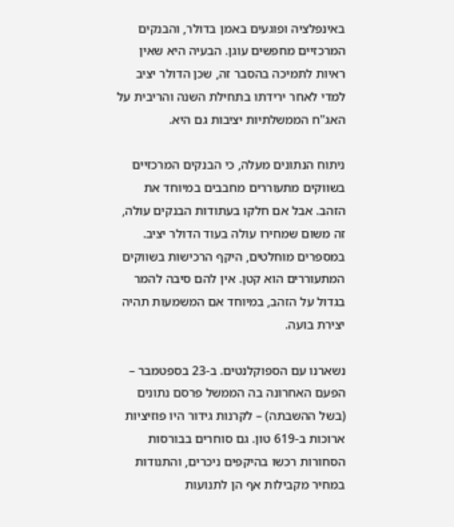באינפלציה ופוגעים באמן בדולר, והבנקים המרכזיים מחפשים עוגן. הבעיה היא שאין ראיות לתמיכה בהסבר זה, שכן הדולר יציב למדי לאחר ירידתו בתחילת השנה והריבית על האג"ח הממשלתיות יציבות גם היא.

ניתוח הנתונים מעלה, כי הבנקים המרכזיים בשווקים מתעוררים מחבבים במיוחד את הזהב. אבל אם חלקו בעתודות הבנקים עולה, זה משום שמחירו עולה בעוד הדולר יציב. במספרים מוחלטים, היקף הרכישות בשווקים המתעוררים הוא קטן. אין להם סיבה להמר בגדול על הזהב, במיוחד אם המשמעות תהיה יצירת בועה.

נשארנו עם הספוקלנטים. ב-23 בספטמבר – הפעם האחרונה בה הממשל פרסם נתונים (בשל ההשבתה) – לקרנות גידור היו פוזיציות ארוכות ב-619 טון. גם סוחרים בבורסות הסחורות רכשו בהיקפים ניכרים, והתנודות במחיר מקבילות אף הן לתנועות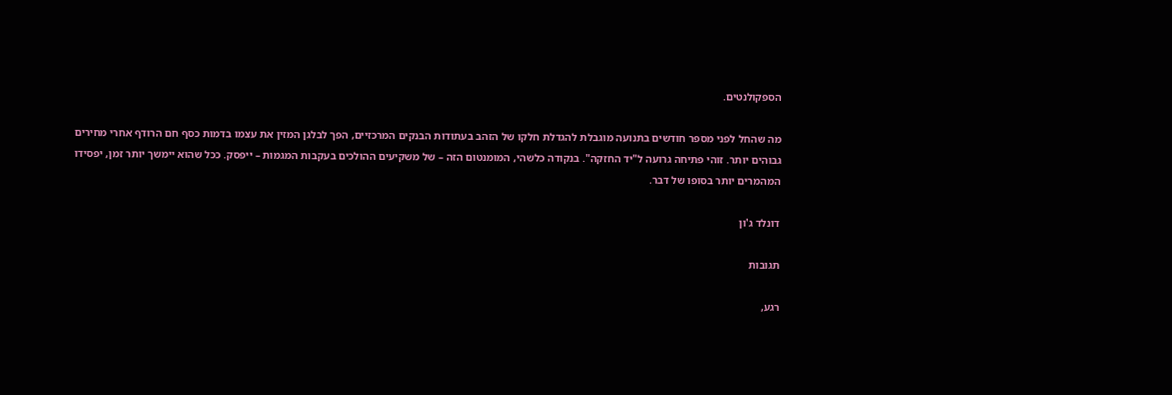הספקולנטים.

מה שהחל לפני מספר חודשים בתנועה מוגבלת להגדלת חלקו של הזהב בעתודות הבנקים המרכזיים, הפך לבלגן המזין את עצמו בדמות כסף חם הרודף אחרי מחירים גבוהים יותר. זוהי פתיחה גרועה ל"יד החזקה". בנקודה כלשהי, המומנטום הזה – של משקיעים ההולכים בעקבות המגמות – ייפסק. ככל שהוא יימשך יותר זמן, יפסידו המהמרים יותר בסופו של דבר.

דונלד ג'ון

תגובות

רגע,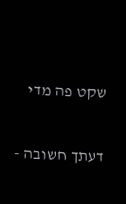שקט פה מדי

דעתך חשובה -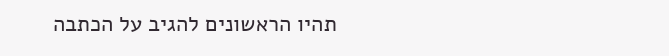תהיו הראשונים להגיב על הכתבה